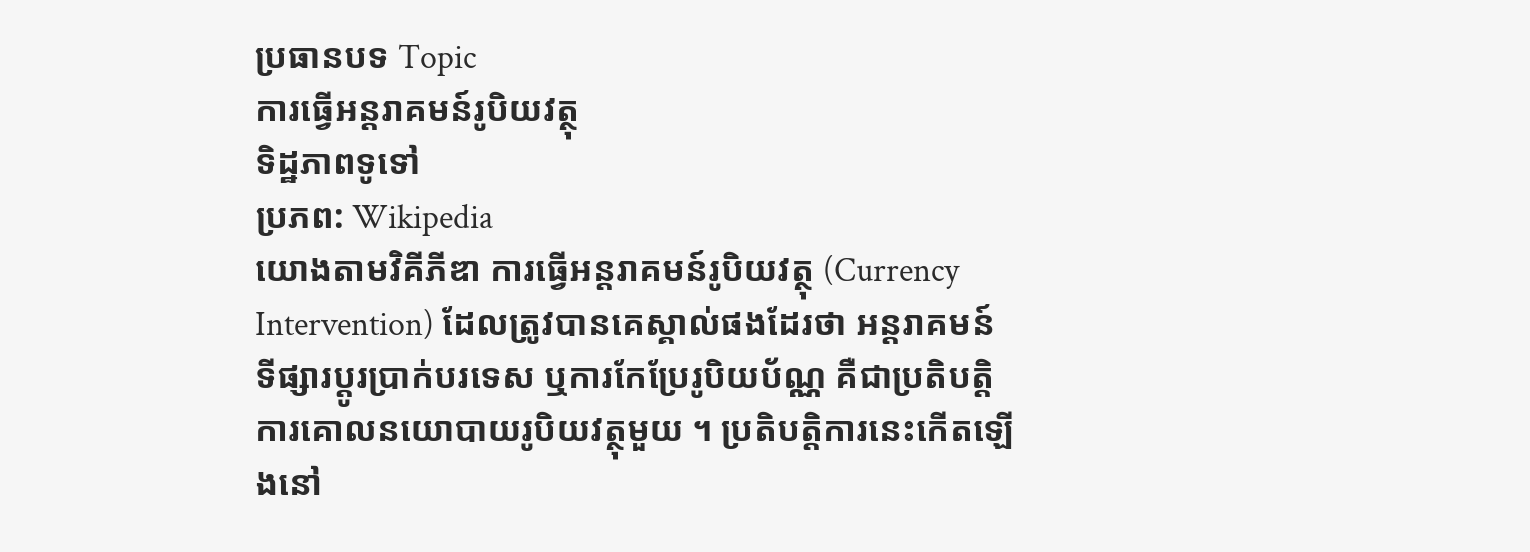ប្រធានបទ Topic
ការធ្វើអន្តរាគមន៍រូបិយវត្ថុ
ទិដ្ឋភាពទូទៅ
ប្រភព: Wikipedia
យោងតាមវិគីភីឌា ការធ្វើអន្តរាគមន៍រូបិយវត្ថុ (Currency Intervention) ដែលត្រូវបានគេស្គាល់ផងដែរថា អន្តរាគមន៍ទីផ្សារប្តូរប្រាក់បរទេស ឬការកែប្រែរូបិយប័ណ្ណ គឺជាប្រតិបត្តិការគោលនយោបាយរូបិយវត្ថុមួយ ។ ប្រតិបត្តិការនេះកើតឡើងនៅ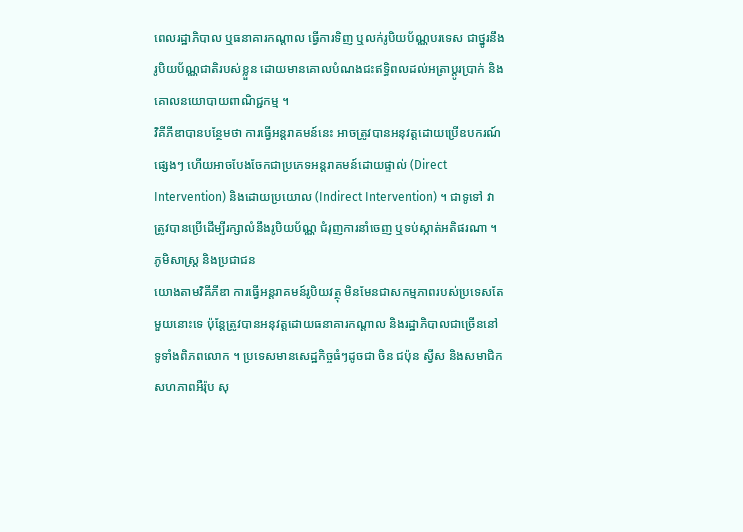ពេលរដ្ឋាភិបាល ឬធនាគារកណ្តាល ធ្វើការទិញ ឬលក់រូបិយប័ណ្ណបរទេស ជាថ្នូរនឹងរូបិយប័ណ្ណជាតិរបស់ខ្លួន ដោយមានគោលបំណងជះឥទ្ធិពលដល់អត្រាប្តូរប្រាក់ និងគោលនយោបាយពាណិជ្ជកម្ម ។
វិគីភីឌាបានបន្ថែមថា ការធ្វើអន្តរាគមន៍នេះ អាចត្រូវបានអនុវត្តដោយប្រើឧបករណ៍ផ្សេងៗ ហើយអាចបែងចែកជាប្រភេទអន្តរាគមន៍ដោយផ្ទាល់ (Direct Intervention) និងដោយប្រយោល (Indirect Intervention) ។ ជាទូទៅ វាត្រូវបានប្រើដើម្បីរក្សាលំនឹងរូបិយប័ណ្ណ ជំរុញការនាំចេញ ឬទប់ស្កាត់អតិផរណា ។
ភូមិសាស្ត្រ និងប្រជាជន
យោងតាមវិគីភីឌា ការធ្វើអន្តរាគមន៍រូបិយវត្ថុ មិនមែនជាសកម្មភាពរបស់ប្រទេសតែមួយនោះទេ ប៉ុន្តែត្រូវបានអនុវត្តដោយធនាគារកណ្តាល និងរដ្ឋាភិបាលជាច្រើននៅទូទាំងពិភពលោក ។ ប្រទេសមានសេដ្ឋកិច្ចធំៗដូចជា ចិន ជប៉ុន ស្វីស និងសមាជិកសហភាពអឺរ៉ុប សុ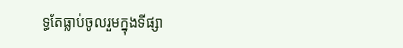ទ្ធតែធ្លាប់ចូលរួមក្នុងទីផ្សា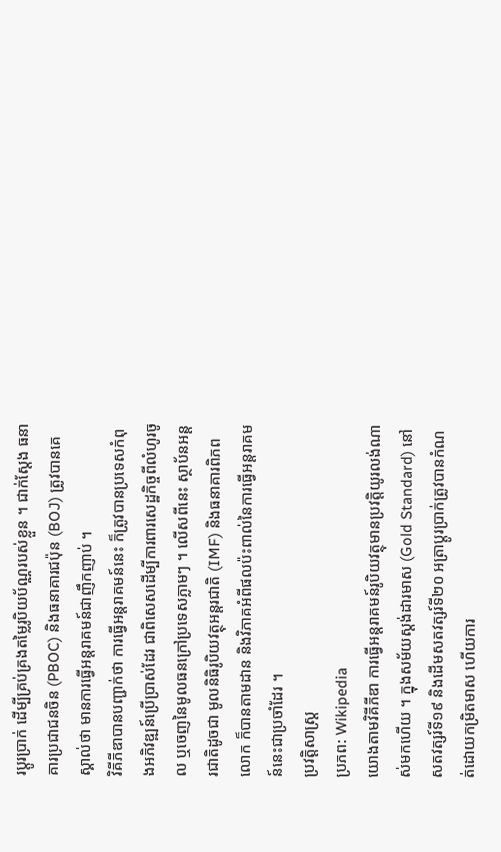រប្តូរប្រាក់ ដើម្បីគ្រប់គ្រងតម្លៃរូបិយប័ណ្ណរបស់ខ្លួន ។ ជាក់ស្តែង ធនាគារប្រជាជនចិន (PBOC) និងធនាគារជប៉ុន (BOJ) ត្រូវបានគេស្គាល់ថា មានការធ្វើអន្តរាគមន៍ជាញឹកញាប់ ។
វិគីភីឌាបានបញ្ជាក់ថា ការធ្វើអន្តរាគមន៍នេះ ក៏ត្រូវបានប្រទេសកំពុងអភិវឌ្ឍន៍ប្រើប្រាស់ដែរ ជាពិសេសដើម្បីការពារសេដ្ឋកិច្ចពីលំហូរចូល ឬចេញនៃមូលធនក្រៅប្រទេសភ្លាមៗ ។ លើសពីនេះ ស្ថាប័នអន្តរជាតិដូចជា មូលនិធិរូបិយវត្ថុអន្តរជាតិ (IMF) និងធនាគារពិភពលោក ក៏បានតាមដាន និងវិភាគអំពីផលប៉ះពាល់នៃការធ្វើអន្តរាគមន៍នេះជាប្រចាំដែរ ។
ប្រវត្តិសាស្ត្រ
ប្រភព: Wikipedia
យោងតាមវិគីភីឌា ការធ្វើអន្តរាគមន៍រូបិយវត្ថុមានប្រវត្តិយូរលង់ណាស់មកហើយ ។ ក្នុងសម័យស្តង់ដារមាស (Gold Standard) នៅសតវត្សរ៍ទី១៩ និងដើមសតវត្សរ៍ទី២០ អត្រាប្តូរប្រាក់ត្រូវបានកំណត់ដោយកម្រិតមាស ហើយការ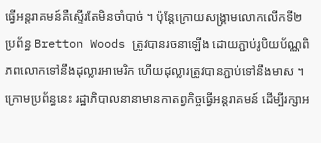ធ្វើអន្តរាគមន៍គឺស្ទើរតែមិនចាំបាច់ ។ ប៉ុន្តែក្រោយសង្គ្រាមលោកលើកទី២ ប្រព័ន្ធ Bretton Woods ត្រូវបានរចនាឡើង ដោយភ្ជាប់រូបិយប័ណ្ណពិភពលោកទៅនឹងដុល្លារអាមេរិក ហើយដុល្លារត្រូវបានភ្ជាប់ទៅនឹងមាស ។ ក្រោមប្រព័ន្ធនេះ រដ្ឋាភិបាលនានាមានកាតព្វកិច្ចធ្វើអន្តរាគមន៍ ដើម្បីរក្សាអ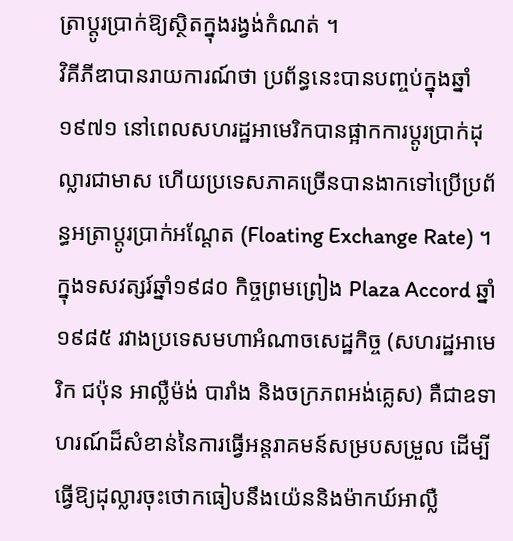ត្រាប្តូរប្រាក់ឱ្យស្ថិតក្នុងរង្វង់កំណត់ ។
វិគីភីឌាបានរាយការណ៍ថា ប្រព័ន្ធនេះបានបញ្ចប់ក្នុងឆ្នាំ១៩៧១ នៅពេលសហរដ្ឋអាមេរិកបានផ្អាកការប្តូរប្រាក់ដុល្លារជាមាស ហើយប្រទេសភាគច្រើនបានងាកទៅប្រើប្រព័ន្ធអត្រាប្តូរប្រាក់អណ្តែត (Floating Exchange Rate) ។ ក្នុងទសវត្សរ៍ឆ្នាំ១៩៨០ កិច្ចព្រមព្រៀង Plaza Accord ឆ្នាំ១៩៨៥ រវាងប្រទេសមហាអំណាចសេដ្ឋកិច្ច (សហរដ្ឋអាមេរិក ជប៉ុន អាល្លឺម៉ង់ បារាំង និងចក្រភពអង់គ្លេស) គឺជាឧទាហរណ៍ដ៏សំខាន់នៃការធ្វើអន្តរាគមន៍សម្របសម្រួល ដើម្បីធ្វើឱ្យដុល្លារចុះថោកធៀបនឹងយ៉េននិងម៉ាកឃ៍អាល្លឺ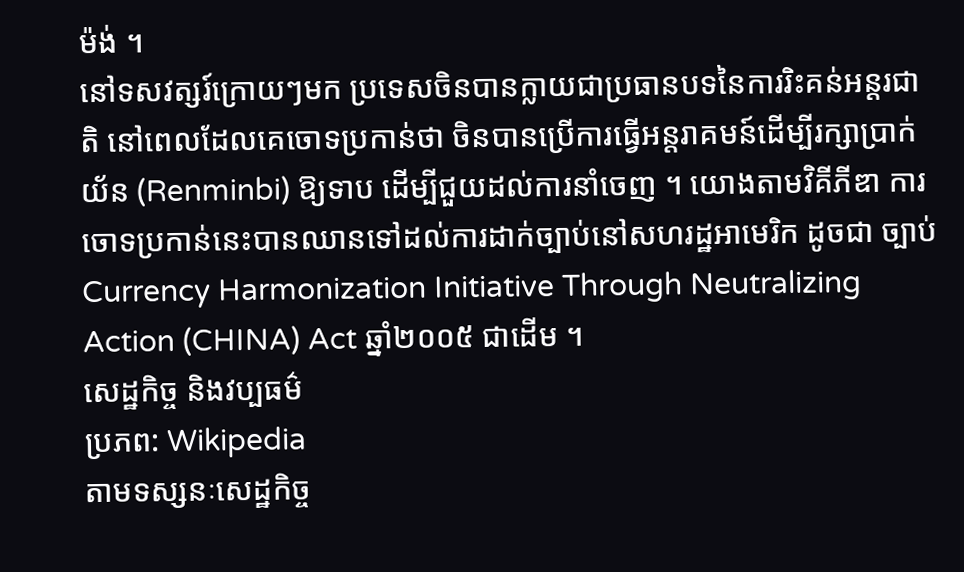ម៉ង់ ។
នៅទសវត្សរ៍ក្រោយៗមក ប្រទេសចិនបានក្លាយជាប្រធានបទនៃការរិះគន់អន្តរជាតិ នៅពេលដែលគេចោទប្រកាន់ថា ចិនបានប្រើការធ្វើអន្តរាគមន៍ដើម្បីរក្សាប្រាក់យ័ន (Renminbi) ឱ្យទាប ដើម្បីជួយដល់ការនាំចេញ ។ យោងតាមវិគីភីឌា ការចោទប្រកាន់នេះបានឈានទៅដល់ការដាក់ច្បាប់នៅសហរដ្ឋអាមេរិក ដូចជា ច្បាប់ Currency Harmonization Initiative Through Neutralizing Action (CHINA) Act ឆ្នាំ២០០៥ ជាដើម ។
សេដ្ឋកិច្ច និងវប្បធម៌
ប្រភព: Wikipedia
តាមទស្សនៈសេដ្ឋកិច្ច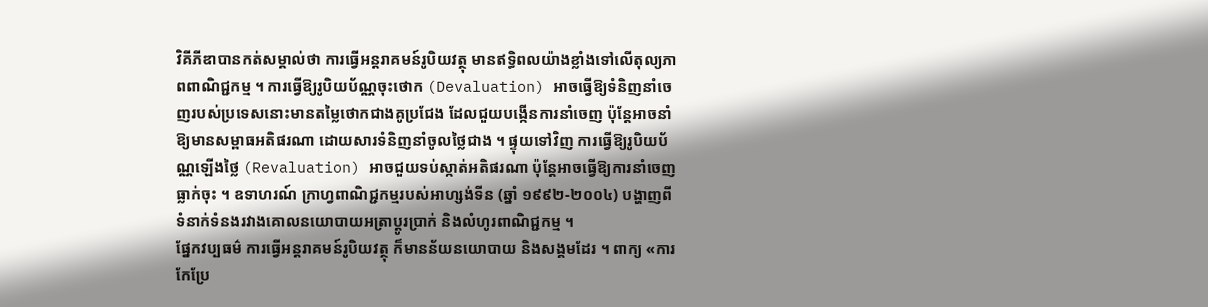វិគីភីឌាបានកត់សម្គាល់ថា ការធ្វើអន្តរាគមន៍រូបិយវត្ថុ មានឥទ្ធិពលយ៉ាងខ្លាំងទៅលើតុល្យភាពពាណិជ្ជកម្ម ។ ការធ្វើឱ្យរូបិយប័ណ្ណចុះថោក (Devaluation) អាចធ្វើឱ្យទំនិញនាំចេញរបស់ប្រទេសនោះមានតម្លៃថោកជាងគូប្រជែង ដែលជួយបង្កើនការនាំចេញ ប៉ុន្តែអាចនាំឱ្យមានសម្ពាធអតិផរណា ដោយសារទំនិញនាំចូលថ្លៃជាង ។ ផ្ទុយទៅវិញ ការធ្វើឱ្យរូបិយប័ណ្ណឡើងថ្លៃ (Revaluation) អាចជួយទប់ស្កាត់អតិផរណា ប៉ុន្តែអាចធ្វើឱ្យការនាំចេញធ្លាក់ចុះ ។ ឧទាហរណ៍ ក្រាហ្វពាណិជ្ជកម្មរបស់អាហ្សង់ទីន (ឆ្នាំ ១៩៩២-២០០៤) បង្ហាញពីទំនាក់ទំនងរវាងគោលនយោបាយអត្រាប្តូរប្រាក់ និងលំហូរពាណិជ្ជកម្ម ។
ផ្នែកវប្បធម៌ ការធ្វើអន្តរាគមន៍រូបិយវត្ថុ ក៏មានន័យនយោបាយ និងសង្គមដែរ ។ ពាក្យ «ការកែប្រែ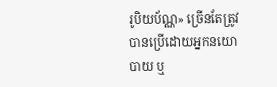រូបិយប័ណ្ណ» ច្រើនតែត្រូវបានប្រើដោយអ្នកនយោបាយ ឬ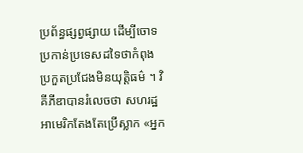ប្រព័ន្ធផ្សព្វផ្សាយ ដើម្បីចោទប្រកាន់ប្រទេសដទៃថាកំពុងប្រកួតប្រជែងមិនយុត្តិធម៌ ។ វិគីភីឌាបានរំលេចថា សហរដ្ឋអាមេរិកតែងតែប្រើស្លាក «អ្នក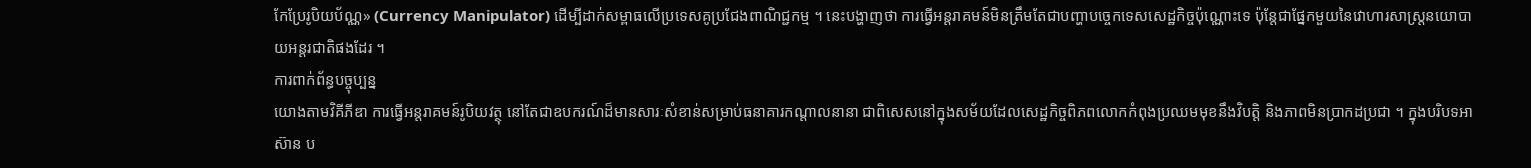កែប្រែរូបិយប័ណ្ណ» (Currency Manipulator) ដើម្បីដាក់សម្ពាធលើប្រទេសគូប្រជែងពាណិជ្ជកម្ម ។ នេះបង្ហាញថា ការធ្វើអន្តរាគមន៍មិនត្រឹមតែជាបញ្ហាបច្ចេកទេសសេដ្ឋកិច្ចប៉ុណ្ណោះទេ ប៉ុន្តែជាផ្នែកមួយនៃវោហារសាស្ត្រនយោបាយអន្តរជាតិផងដែរ ។
ការពាក់ព័ន្ធបច្ចុប្បន្ន
យោងតាមវិគីភីឌា ការធ្វើអន្តរាគមន៍រូបិយវត្ថុ នៅតែជាឧបករណ៍ដ៏មានសារៈសំខាន់សម្រាប់ធនាគារកណ្តាលនានា ជាពិសេសនៅក្នុងសម័យដែលសេដ្ឋកិច្ចពិភពលោកកំពុងប្រឈមមុខនឹងវិបត្តិ និងភាពមិនប្រាកដប្រជា ។ ក្នុងបរិបទអាស៊ាន ប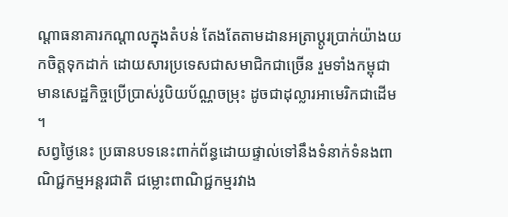ណ្តាធនាគារកណ្តាលក្នុងតំបន់ តែងតែតាមដានអត្រាប្តូរប្រាក់យ៉ាងយកចិត្តទុកដាក់ ដោយសារប្រទេសជាសមាជិកជាច្រើន រួមទាំងកម្ពុជា មានសេដ្ឋកិច្ចប្រើប្រាស់រូបិយប័ណ្ណចម្រុះ ដូចជាដុល្លារអាមេរិកជាដើម ។
សព្វថ្ងៃនេះ ប្រធានបទនេះពាក់ព័ន្ធដោយផ្ទាល់ទៅនឹងទំនាក់ទំនងពាណិជ្ជកម្មអន្តរជាតិ ជម្លោះពាណិជ្ជកម្មរវាង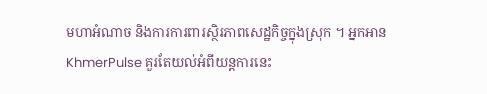មហាអំណាច និងការការពារស្ថិរភាពសេដ្ឋកិច្ចក្នុងស្រុក ។ អ្នកអាន KhmerPulse គួរតែយល់អំពីយន្តការនេះ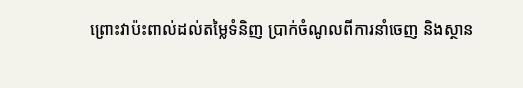ព្រោះវាប៉ះពាល់ដល់តម្លៃទំនិញ ប្រាក់ចំណូលពីការនាំចេញ និងស្ថាន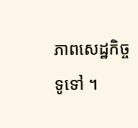ភាពសេដ្ឋកិច្ចទូទៅ ។